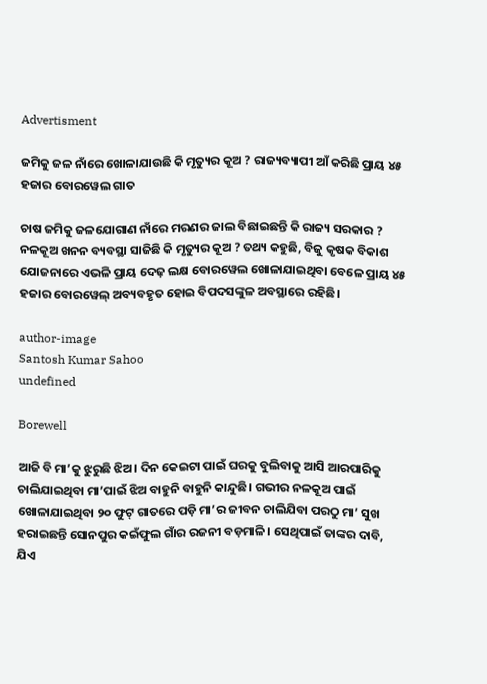Advertisment

ଜମିକୁ ଜଳ ନାଁରେ ଖୋଳାଯାଉଛି କି ମୃତ୍ୟୁର କୂଅ ? ରାଜ୍ୟବ୍ୟାପୀ ଆଁ କରିଛି ପ୍ରାୟ ୪୫ ହଜାର ବୋରୱେଲ ଗାତ

ଚାଷ ଜମିକୁ ଜଳଯୋଗାଣ ନାଁରେ ମରଣର ଜାଲ ବିଛାଇଛନ୍ତି କି ରାଜ୍ୟ ସରକାର ? ନଳକୂଅ ଖନନ ବ୍ୟବସ୍ଥା ସାଜିଛି କି ମୃତ୍ୟୁର କୂଅ ? ତଥ୍ୟ କହୁଛି, ବିଜୁ କୃଷକ ବିକାଶ ଯୋଜନାରେ ଏଭଳି ପ୍ରାୟ ଦେଢ଼ ଲକ୍ଷ ବୋରୱେଲ ଖୋଳାଯାଇଥିବା ବେଳେ ପ୍ରାୟ ୪୫ ହଜାର ବୋରୱେଲ୍ ଅବ୍ୟବହୃତ ହୋଇ ବିପଦସଙ୍କୁଳ ଅବସ୍ଥାରେ ରହିଛି।

author-image
Santosh Kumar Sahoo
undefined

Borewell

ଆଜି ବି ମା’କୁ ଝୁରୁଛି ଝିଅ। ଦିନ କେଇଟା ପାଇଁ ଘରକୁ ବୁଲିବାକୁ ଆସି ଆରପାରିକୁ ଚାଲିଯାଇଥିବା ମା’ପାଇଁ ଝିଅ ବାହୁନି ବାହୁନି କାନ୍ଦୁଛି। ଗଭୀର ନଳକୂଅ ପାଇଁ ଖୋଳାଯାଇଥିବା ୨୦ ଫୁଟ୍ ଗାତରେ ପଡ଼ି ମା’ର ଜୀବନ ଚାଲିଯିବା ପରଠୁ ମା’ ସୁଖ ହରାଇଛନ୍ତି ସୋନପୁର କଇଁଫୁଲ ଗାଁର ରଜନୀ ବଡ଼ମାଳି। ସେଥିପାଇଁ ତାଙ୍କର ଦାବି, ଯିଏ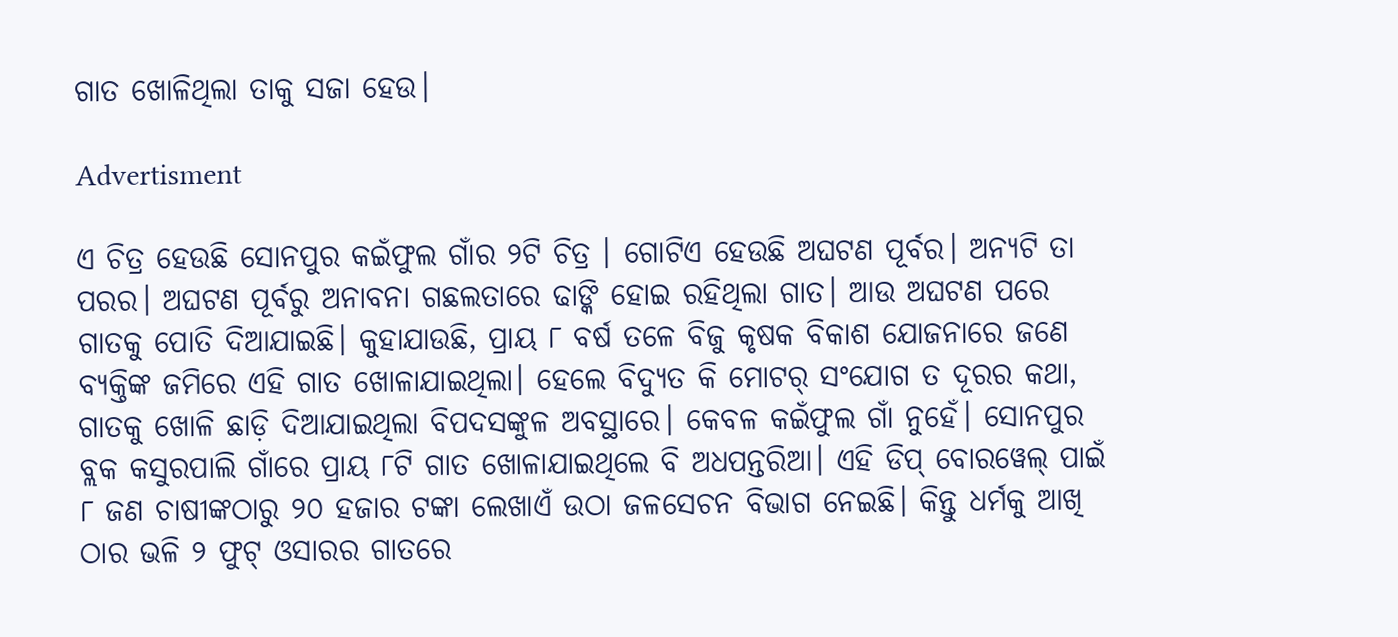ଗାତ ଖୋଳିଥିଲା ତାକୁ ସଜା ହେଉ।

Advertisment

ଏ ଚିତ୍ର ହେଉଛି ସୋନପୁର କଇଁଫୁଲ ଗାଁର ୨ଟି ଚିତ୍ର । ଗୋଟିଏ ହେଉଛି ଅଘଟଣ ପୂର୍ବର। ଅନ୍ୟଟି ତା ପରର। ଅଘଟଣ ପୂର୍ବରୁ ଅନାବନା ଗଛଲତାରେ ଢାଙ୍କି ହୋଇ ରହିଥିଲା ଗାତ। ଆଉ ଅଘଟଣ ପରେ ଗାତକୁ ପୋତି ଦିଆଯାଇଛି। କୁହାଯାଉଛି, ପ୍ରାୟ ୮ ବର୍ଷ ତଳେ ବିଜୁ କୃଷକ ବିକାଶ ଯୋଜନାରେ ଜଣେ ବ୍ୟକ୍ତିଙ୍କ ଜମିରେ ଏହି ଗାତ ଖୋଳାଯାଇଥିଲା। ହେଲେ ବିଦ୍ୟୁତ କି ମୋଟର୍ ସଂଯୋଗ ତ ଦୂରର କଥା, ଗାତକୁ ଖୋଳି ଛାଡ଼ି ଦିଆଯାଇଥିଲା ବିପଦସଙ୍କୁଳ ଅବସ୍ଥାରେ। କେବଳ କଇଁଫୁଲ ଗାଁ ନୁହେଁ। ସୋନପୁର ବ୍ଲକ କସୁରପାଲି ଗାଁରେ ପ୍ରାୟ ୮ଟି ଗାତ ଖୋଳାଯାଇଥିଲେ ବି ଅଧପନ୍ତରିଆ। ଏହି ଡିପ୍ ବୋରୱେଲ୍ ପାଇଁ ୮ ଜଣ ଚାଷୀଙ୍କଠାରୁ ୨୦ ହଜାର ଟଙ୍କା ଲେଖାଏଁ ଉଠା ଜଳସେଚନ ବିଭାଗ ନେଇଛି। କିନ୍ତୁ ଧର୍ମକୁ ଆଖି ଠାର ଭଳି ୨ ଫୁଟ୍ ଓସାରର ଗାତରେ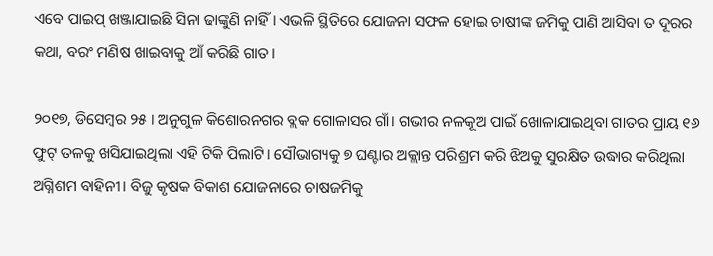ଏବେ ପାଇପ୍ ଖଞ୍ଜାଯାଇଛି ସିନା ଢାଙ୍କୁଣି ନାହିଁ। ଏଭଳି ସ୍ଥିତିରେ ଯୋଜନା ସଫଳ ହୋଇ ଚାଷୀଙ୍କ ଜମିକୁ ପାଣି ଆସିବା ତ ଦୂରର କଥା, ବରଂ ମଣିଷ ଖାଇବାକୁ ଆଁ କରିଛି ଗାତ।

୨୦୧୭, ଡିସେମ୍ବର ୨୫ । ଅନୁଗୁଳ କିଶୋରନଗର ବ୍ଲକ ଗୋଳାସର ଗାଁ। ଗଭୀର ନଳକୂଅ ପାଇଁ ଖୋଳାଯାଇଥିବା ଗାତର ପ୍ରାୟ ୧୬ ଫୁଟ୍ ତଳକୁ ଖସିଯାଇଥିଲା ଏହି ଟିକି ପିଲାଟି। ସୌଭାଗ୍ୟକୁ ୭ ଘଣ୍ଟାର ଅକ୍ଲାନ୍ତ ପରିଶ୍ରମ କରି ଝିଅକୁ ସୁରକ୍ଷିତ ଉଦ୍ଧାର କରିଥିଲା ଅଗ୍ନିଶମ ବାହିନୀ। ବିଜୁ କୃଷକ ବିକାଶ ଯୋଜନାରେ ଚାଷଜମିକୁ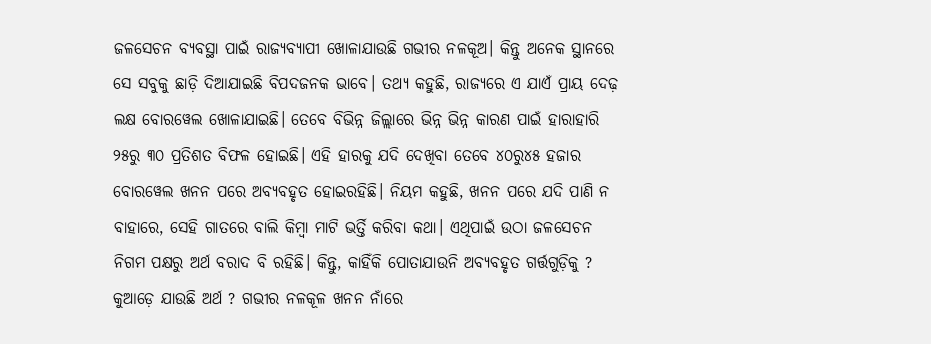ଜଳସେଚନ ବ୍ୟବସ୍ଥା ପାଇଁ ରାଜ୍ୟବ୍ୟାପୀ ଖୋଳାଯାଉଛି ଗଭୀର ନଳକୂଅ। କିନ୍ତୁ ଅନେକ ସ୍ଥାନରେ ସେ ସବୁକୁ ଛାଡ଼ି ଦିଆଯାଇଛି ବିପଦଜନକ ଭାବେ। ତଥ୍ୟ କହୁଛି, ରାଜ୍ୟରେ ଏ ଯାଏଁ ପ୍ରାୟ ଦେଢ଼ ଲକ୍ଷ ବୋରୱେଲ ଖୋଳାଯାଇଛି। ତେବେ ବିଭିନ୍ନ ଜିଲ୍ଲାରେ ଭିନ୍ନ ଭିନ୍ନ କାରଣ ପାଇଁ ହାରାହାରି ୨୫ରୁ ୩୦ ପ୍ରତିଶତ ବିଫଳ ହୋଇଛି। ଏହି ହାରକୁ ଯଦି ଦେଖିବା ତେବେ ୪୦ରୁ୪୫ ହଜାର ବୋରୱେଲ ଖନନ ପରେ ଅବ୍ୟବହୃତ ହୋଇରହିଛି। ନିୟମ କହୁଛି, ଖନନ ପରେ ଯଦି ପାଣି ନ ବାହାରେ, ସେହି ଗାତରେ ବାଲି କିମ୍ବା ମାଟି ଭର୍ତ୍ତି କରିବା କଥା। ଏଥିପାଇଁ ଉଠା ଜଳସେଚନ ନିଗମ ପକ୍ଷରୁ ଅର୍ଥ ବରାଦ ବି ରହିଛି। କିନ୍ତୁ, କାହିଁକି ପୋତାଯାଉନି ଅବ୍ୟବହୃତ ଗର୍ତ୍ତଗୁଡ଼ିକୁ ? କୁଆଡ଼େ ଯାଉଛି ଅର୍ଥ ? ଗଭୀର ନଳକୂଳ ଖନନ ନାଁରେ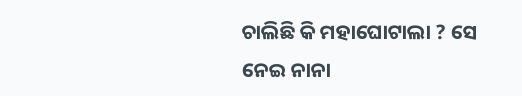ଚାଲିଛି କି ମହାଘୋଟାଲା ? ସେ ନେଇ ନାନା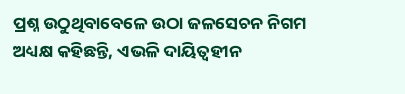ପ୍ରଶ୍ନ ଉଠୁଥିବାବେଳେ ଉଠା ଜଳସେଚନ ନିଗମ ଅଧ୍ୟକ୍ଷ କହିଛନ୍ତି, ଏଭଳି ଦାୟିତ୍ୱହୀନ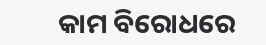କାମ ବିରୋଧରେ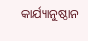କାର୍ଯ୍ୟାନୁଷ୍ଠାନ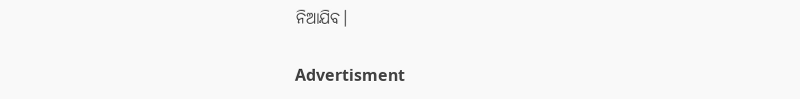ନିଆଯିବ।

Advertisment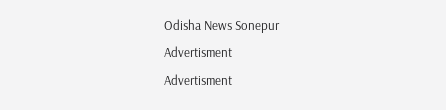Odisha News Sonepur
Advertisment
Advertisment